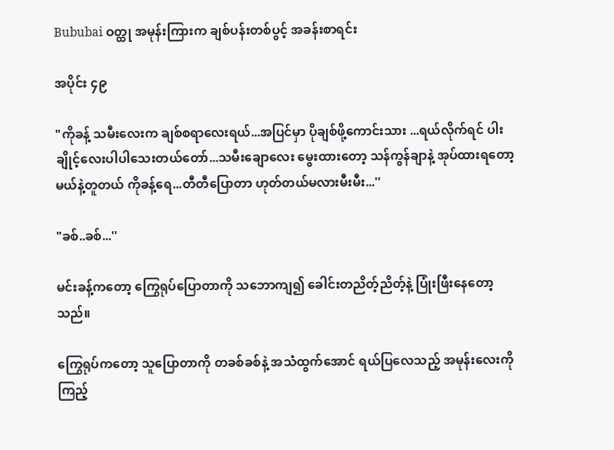Bububai ဝတ္ထု အမုန်းကြားက ချစ်ပန်းတစ်ပွင့် အခန်းစာရင်း

အပိုင်း ၄၉

"ကိုခန့် သမီးလေးက ချစ်စရာလေးရယ်...အပြင်မှာ ပိုချစ်ဖို့ကောင်းသား ...ရယ်လိုက်ရင် ပါးချိုင့်လေးပါပါသေးတယ်တော်...သမီးချောလေး မွေးထားတော့ သန်ကွန်ချာနဲ့ အုပ်ထားရတော့မယ်နဲ့တူတယ် ကိုခန့်ရေ...တီတီပြောတာ ဟုတ်တယ်မလားမီးမီး...''

"ခစ်..ခစ်...''

မင်းခန့်ကတော့ ကြွေရုပ်ပြောတာကို သဘောကျ၍ ခေါင်းတညိတ့်ညိတ့်နဲ့ ပြုံးဖြီးနေတော့သည်။

ကြွေရုပ်ကတော့ သူပြောတာကို တခစ်ခစ်နဲ့ အသံထွက်အောင် ရယ်ပြလေသည့် အမုန်းလေးကိုကြည့်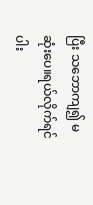ပြီး သဘောကျ၍ မဆုံးပေ။ရယ်လိုက်ရင် ပါး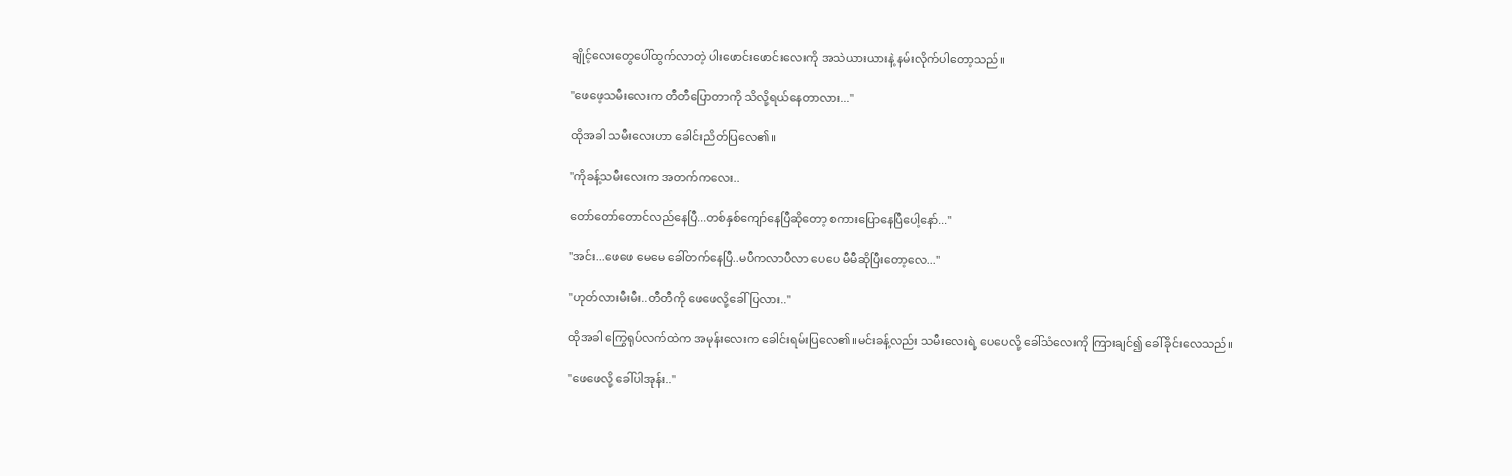ချိုင့်လေးတွေပေါ်ထွက်လာတဲ့ ပါးဖောင်းဖောင်းလေးကို အသဲယားယားနဲ့ နမ်းလိုက်ပါတော့သည်။

"ဖေဖေ့သမီးလေးက တီတီပြောတာကို သိလို့ရယ်နေတာလား...''

ထိုအခါ သမီးလေးဟာ ခေါင်းညိတ်ပြလေ၏။

"ကိုခန့်သမီးလေးက အတက်ကလေး..

တော်တော်တောင်လည်နေပြီ...တစ်နှစ်ကျော်နေပြီဆိုတော့ စကားပြောနေပြီပေါ့နော်...''

"အင်း...ဖေဖေ မေမေ ခေါ်တက်နေပြီ..မပီကလာပီလာ ပေပေ မီမီဆိုပြီးတော့လေ...''

"ဟုတ်လားမီးမီး..တီတီကို ဖေဖေလို့ခေါ်ပြလား..''

ထိုအခါ ကြွေရုပ်လက်ထဲက အမုန်းလေးက ခေါင်းရမ်းပြလေ၏။မင်းခန့်လည်း သမီးလေးရဲ့ ပေပေလို့ ခေါ်သံလေးကို ကြားချင်၍ ခေါ်ခိုင်းလေသည်။

"ဖေဖေလို့ ခေါ်ပါအုန်း..''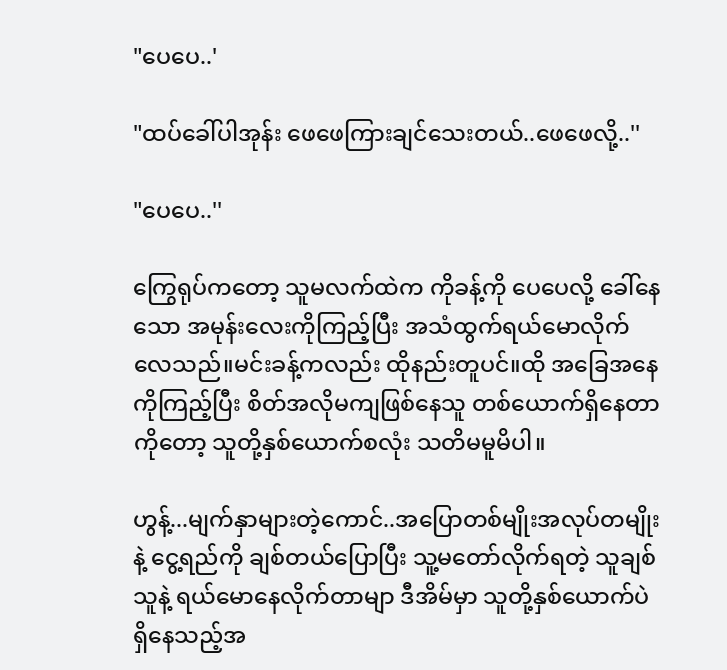"ပေပေ..'

"ထပ်ခေါ်ပါအုန်း ဖေဖေကြားချင်သေးတယ်..ဖေဖေလို့..''

"ပေပေ..''

ကြွေရုပ်ကတော့ သူမလက်ထဲက ကိုခန့်ကို ပေပေလို့ ခေါ်နေသော အမုန်းလေးကိုကြည့်ပြီး အသံထွက်ရယ်မောလိုက်လေသည်။မင်းခန့်ကလည်း ထိုနည်းတူပင်။ထို အခြေအနေကိုကြည့်ပြီး စိတ်အလိုမကျဖြစ်နေသူ တစ်ယောက်ရှိနေတာကိုတော့ သူတို့နှစ်ယောက်စလုံး သတိမမူမိပါ။

ဟွန့်...မျက်နှာများတဲ့ကောင်..အပြောတစ်မျိုးအလုပ်တမျိုးနဲ့ ငွေ့ရည်ကို ချစ်တယ်ပြောပြီး သူ့မတော်လိုက်ရတဲ့ သူချစ်သူနဲ့ ရယ်မောနေလိုက်တာမျာ ဒီအိမ်မှာ သူတို့နှစ်ယောက်ပဲ ရှိနေသည့်အ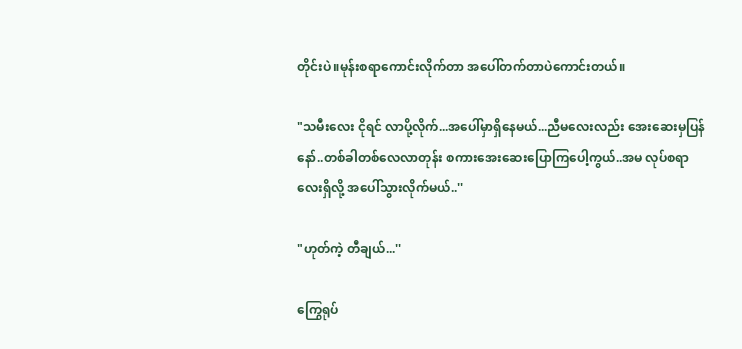တိုင်းပဲ။မုန်းစရာကောင်းလိုက်တာ အပေါ်တက်တာပဲကောင်းတယ်။

"သမီးလေး ငိုရင် လာပို့လိုက်...အပေါ်မှာရှိနေမယ်...ညီမလေးလည်း အေးဆေးမှပြန်နော်..တစ်ခါတစ်လေလာတုန်း စကားအေးဆေးပြောကြပေါ့ကွယ်..အမ လုပ်စရာလေးရှိလို့ အပေါ်သွားလိုက်မယ်..''

"ဟုတ်ကဲ့ တီချယ်...''

ကြွေရုပ်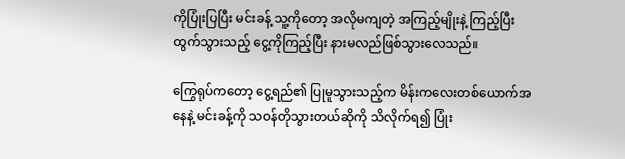ကိုပြုံးပြပြီး မင်းခန့် သူ့ကိုတော့ အလိုမကျတဲ့ အကြည့်မျိုးနဲ့ ကြည့်ပြီး ထွက်သွားသည့် ငွေ့ကိုကြည့်ပြီး နားမလည်ဖြစ်သွားလေသည်။

ကြွေရုပ်ကတော့ ငွေ့ရည်၏ ပြုမူသွားသည့်က မိန်းကလေးတစ်ယောက်အနေနဲ့ မင်းခန့်ကို သဝန်တိုသွားတယ်ဆိုကို သိလိုက်ရ၍ ပြုံး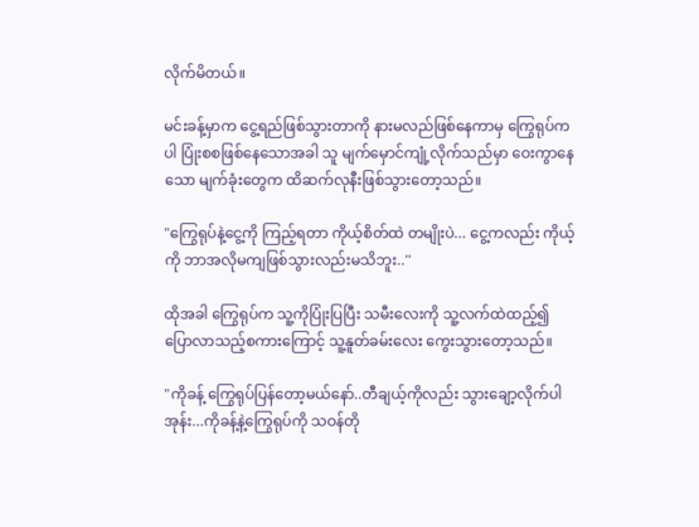လိုက်မိတယ်။

မင်းခန့်မှာက ငွေ့ရည်ဖြစ်သွားတာကို နားမလည်ဖြစ်နေကာမှ ကြွေရုပ်ကပါ ပြုံးစစဖြစ်နေသောအခါ သူ မျက်မှောင်ကျုံ့လိုက်သည်မှာ ဝေးကွာနေသော မျက်ခုံးတွေက ထိဆက်လုနီးဖြစ်သွားတော့သည်။

"ကြွေရုပ်နဲ့ငွေ့ကို ကြည့်ရတာ ကိုယ့်စိတ်ထဲ တမျိုးပဲ... ငွေ့ကလည်း ကိုယ့်ကို ဘာအလိုမကျဖြစ်သွားလည်းမသိဘူး..''

ထိုအခါ ကြွေရုပ်က သူ့ကိုပြုံးပြပြီး သမီးလေးကို သူ့လက်ထဲထည့်၍ ပြောလာသည့်စကားကြောင့် သူ့နူတ်ခမ်းလေး ကွေးသွားတော့သည်။

"ကိုခန့် ကြွေရုပ်ပြန်တော့မယ်နော်..တီချယ့်ကိုလည်း သွားချော့လိုက်ပါအုန်း...ကိုခန့်နဲ့ကြွေရုပ်ကို သဝန်တို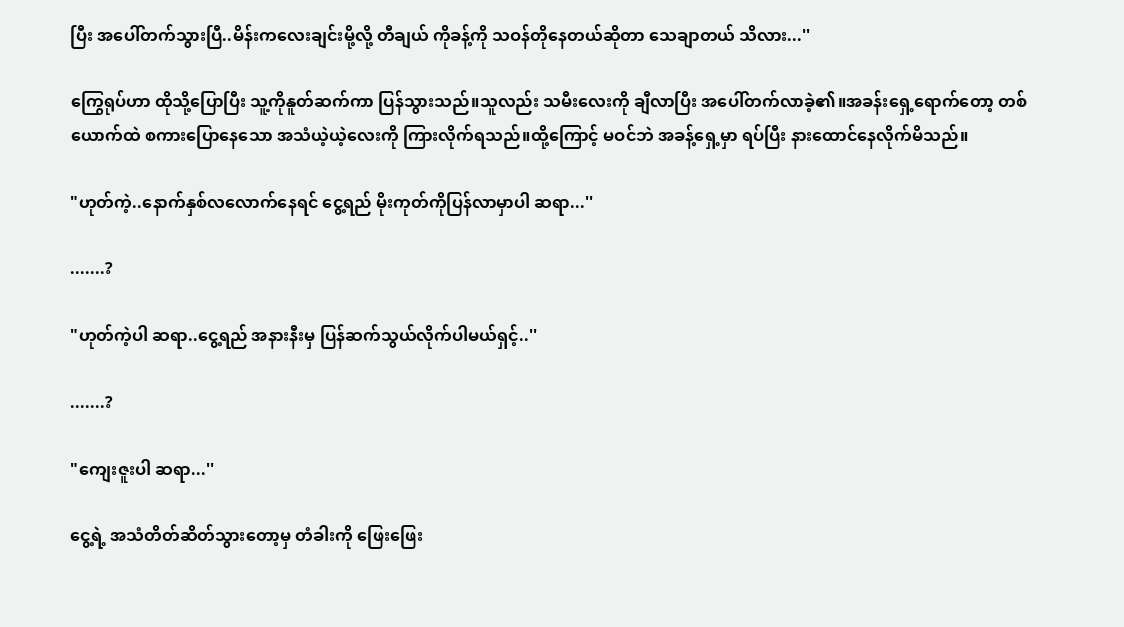ပြီး အပေါ်တက်သွားပြီ..မိန်းကလေးချင်းမို့လို့ တီချယ် ကိုခန့်ကို သဝန်တိုနေတယ်ဆိုတာ သေချာတယ် သိလား...''

ကြွေရုပ်ဟာ ထိုသို့ပြောပြီး သူ့ကိုနူတ်ဆက်ကာ ပြန်သွားသည်။သူလည်း သမီးလေးကို ချီလာပြီး အပေါ်တက်လာခဲ့၏။အခန်းရှေ့ရောက်တော့ တစ်ယောက်ထဲ စကားပြောနေသော အသံယဲ့ယဲ့လေးကို ကြားလိုက်ရသည်။ထို့ကြောင့် မဝင်ဘဲ အခန့်ရှေ့မှာ ရပ်ပြီး နားထောင်နေလိုက်မိသည်။

"ဟုတ်ကဲ့..နောက်နှစ်လလောက်နေရင် ငွေ့ရည် မိုးကုတ်ကိုပြန်လာမှာပါ ဆရာ...''

.......?

"ဟုတ်ကဲ့ပါ ဆရာ..ငွေ့ရည် အနားနီးမှ ပြန်ဆက်သွယ်လိုက်ပါမယ်ရှင့်..''

.......?

"ကျေးဇူးပါ ဆရာ...''

ငွေ့ရဲ့ အသံတိတ်ဆိတ်သွားတော့မှ တံခါးကို ဖြေးဖြေး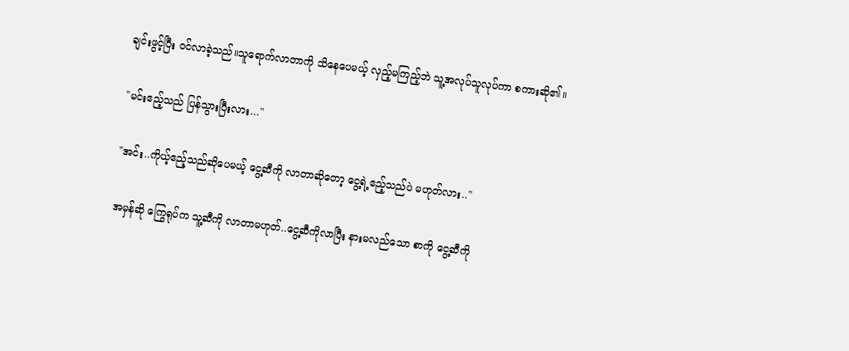ချင်းဖွင့်ပြီး ဝင်လာခဲ့သည်။သူရောက်လာတာကို သိနေပေမယ့် လှည့်မကြည့်ဘဲ သူ့အလုပ်သူလုပ်ကာ စကားဆို၏။

"မင်းဧည့်သည် ပြန်သွားပြီးလား...''

"အင်း..ကိုယ့်ဧည့်သည်ဆိုပေမယ့် ငွေ့ဆီကို လာတာဆိုတော့ ငွေ့ရဲ့ဧည့်သည်ပဲ မဟုတ်လား..''

အမှန်ဆို ကြွေရုပ်က သူ့ဆီကို လာတာမဟုတ်..ငွေ့ဆီကိုလာပြီး နားမလည်သော စာကို ငွေ့ဆီကို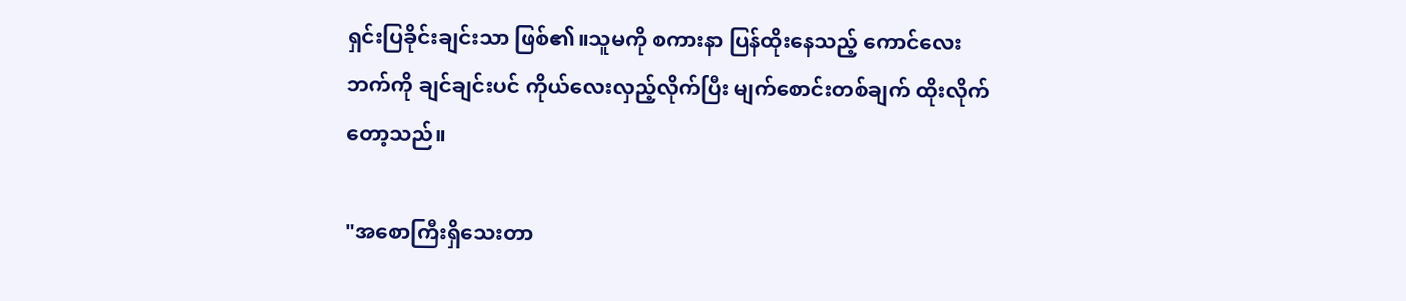ရှင်းပြခိုင်းချင်းသာ ဖြစ်၏။သူမကို စကားနာ ပြန်ထိုးနေသည့် ကောင်လေးဘက်ကို ချင်ချင်းပင် ကိုယ်လေးလှည့်လိုက်ပြီး မျက်စောင်းတစ်ချက် ထိုးလိုက်တော့သည်။

"အစောကြီးရှိသေးတာ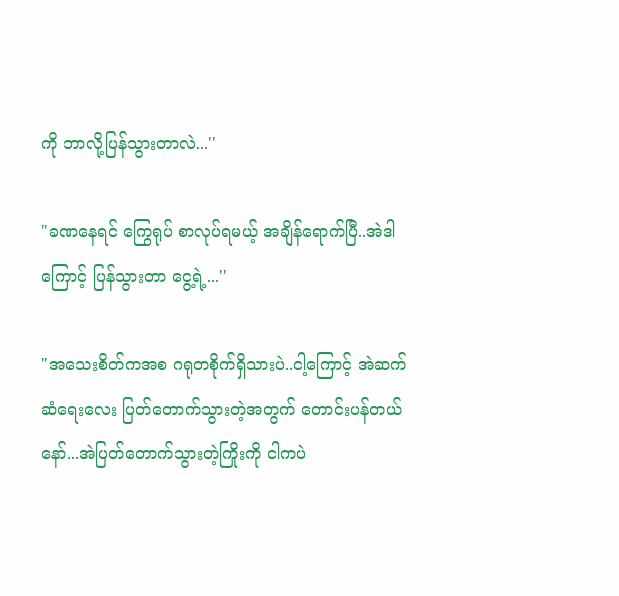ကို ဘာလို့ပြန်သွားတာလဲ...''

"ခဏနေရင် ကြွေရုပ် စာလုပ်ရမယ့် အချိန်ရောက်ပြီ..အဲဒါကြောင့် ပြန်သွားတာ ငွေ့ရဲ့...''

"အသေးစိတ်ကအစ ဂရုတစိုက်ရှိသားပဲ..ငါ့ကြောင့် အဲဆက်ဆံရေးလေး ပြတ်တောက်သွားတဲ့အတွက် တောင်းပန်တယ်နော်...အဲပြတ်တောက်သွားတဲ့ကြိုးကို ငါကပဲ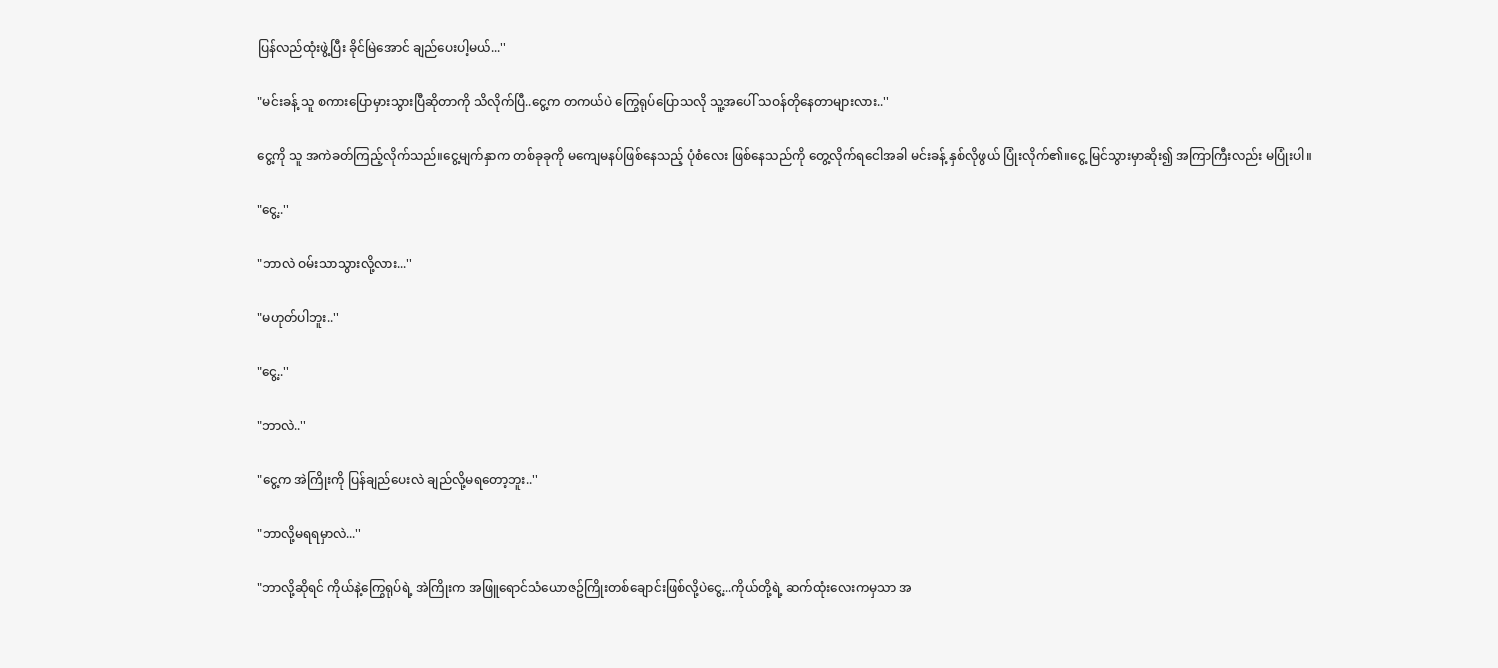ပြန်လည်ထုံးဖွဲ့ပြီး ခိုင်မြဲအောင် ချည်ပေးပါ့မယ်...''

"မင်းခန့် သူ စကားပြောမှားသွားပြီဆိုတာကို သိလိုက်ပြီ..ငွေ့က တကယ်ပဲ ကြွေရုပ်ပြောသလို သူ့အပေါ် သဝန်တိုနေတာများလား..''

ငွေ့ကို သူ အကဲခတ်ကြည့်လိုက်သည်။ငွေ့မျက်နှာက တစ်ခုခုကို မကျေမနပ်ဖြစ်နေသည့် ပုံစံလေး ဖြစ်နေသည်ကို တွေ့လိုက်ရငေါအခါ မင်းခန့် နှစ်လိုဖွယ် ပြုံးလိုက်၏။ငွေ့ မြင်သွားမှာဆိုး၍ အကြာကြီးလည်း မပြုံးပါ။

"ငွေ့..''

"ဘာလဲ ဝမ်းသာသွားလို့လား...''

"မဟုတ်ပါဘူး..''

"ငွေ့..''

"ဘာလဲ..''

"ငွေ့က အဲကြိုးကို ပြန်ချည်ပေးလဲ ချည်လို့မရတော့ဘူး..''

"ဘာလို့မရရမှာလဲ...''

"ဘာလို့ဆိုရင် ကိုယ်နဲ့ကြွေရုပ်ရဲ့ အဲကြိုးက အဖြူရောင်သံယောဇဥ်ကြိုးတစ်ချောင်းဖြစ်လို့ပဲငွေ့...ကိုယ်တို့ရဲ့ ဆက်ထုံးလေးကမှသာ အ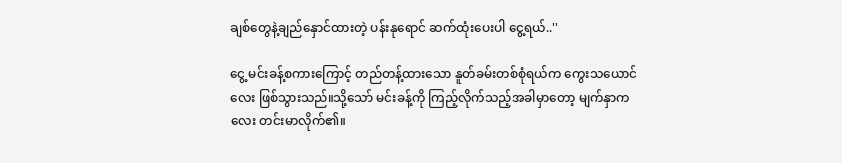ချစ်တွေနဲ့ချည်နှောင်ထားတဲ့ ပန်းနုရောင် ဆက်ထုံးပေးပါ ငွေ့ရယ်..''

ငွေ့ မင်းခန့်စကားကြောင့် တည်တန့်ထားသော နူတ်ခမ်းတစ်စုံရယ်က ကွေးသယောင်လေး ဖြစ်သွားသည်။သို့သော် မင်းခန့်ကို ကြည့်လိုက်သည့်အခါမှာတော့ မျက်နှာကလေး တင်းမာလိုက်၏။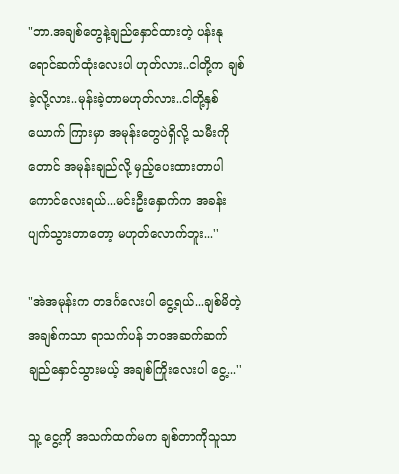"ဘာ.အချစ်တွေနဲ့ချည်နှောင်ထားတဲ့ ပန်းနုရောင်ဆက်ထုံးလေးပါ ဟုတ်လား..ငါတို့က ချစ်ခဲ့လို့လား..မုန်းခဲ့တာမဟုတ်လား..ငါတို့နှစ်ယောက် ကြားမှာ အမုန်းတွေပဲရှိလို့ သမီးကိုတောင် အမုန်းချည်လို့ မှည့်ပေးထားတာပါ ကောင်လေးရယ်...မင်းဦးနှောက်က အခန်းပျက်သွားတာတော့ မဟုတ်လောက်ဘူး...''

"အဲအမုန်းက တဒင်္ဂလေးပါ ငွေ့ရယ်...ချစ်မိတဲ့အချစ်ကသာ ရာသက်ပန် ဘဝအဆက်ဆက် ချည်နှောင်သွားမယ့် အချစ်ကြိုးလေးပါ ငွေ့...''

သူ့ ငွေ့ကို အသက်ထက်မက ချစ်တာကိုသူသာ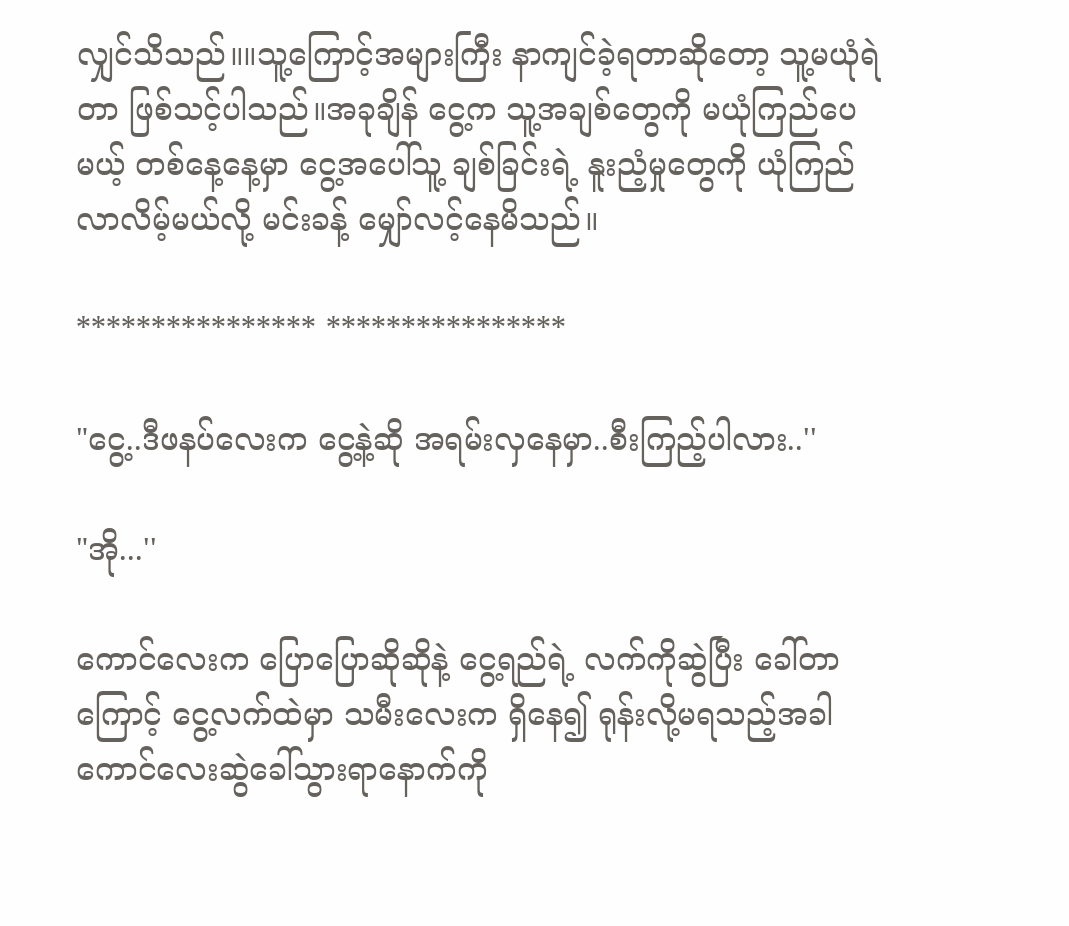လျှင်သိသည်။။သူ့ကြောင့်အများကြီး နာကျင်ခဲ့ရတာဆိုတော့ သူ့မယုံရဲတာ ဖြစ်သင့်ပါသည်။အခုချိန် ငွေ့က သူ့အချစ်တွေကို မယုံကြည်ပေမယ့် တစ်နေ့နေ့မှာ ငွေ့အပေါ်သူ့ ချစ်ခြင်းရဲ့ နူးညံ့မှုတွေကို ယုံကြည်လာလိမ့်မယ်လို့ မင်းခန့် မျှော်လင့်နေမိသည်။

**************** ****************

"ငွေ့..ဒီဖနပ်လေးက ငွေ့နဲ့ဆို အရမ်းလှနေမှာ..စီးကြည့်ပါလား..''

"အို...''

ကောင်လေးက ပြောပြောဆိုဆိုနဲ့ ငွေ့ရည်ရဲ့ လက်ကိုဆွဲပြီး ခေါ်တာကြောင့် ငွေ့လက်ထဲမှာ သမီးလေးက ရှိနေ၍ ရုန်းလို့မရသည့်အခါ ကောင်လေးဆွဲခေါ်သွားရာနောက်ကို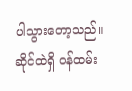ပါသွားတော့သည်။ဆိုင်ထဲရှိ ဝန်ထမ်း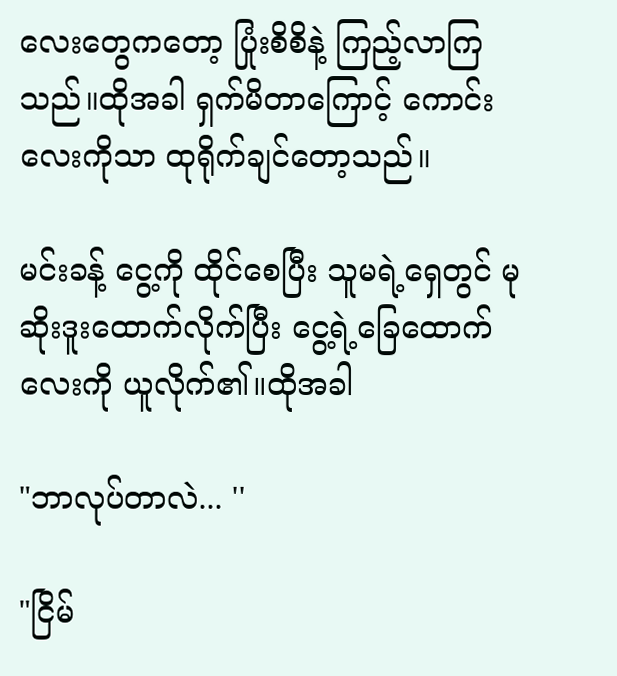လေးတွေကတော့ ပြုံးစိစိနဲ့ ကြည့်လာကြသည်။ထိုအခါ ရှက်မိတာကြောင့် ကောင်းလေးကိုသာ ထုရိုက်ချင်တော့သည်။

မင်းခန့် ငွေ့ကို ထိုင်စေပြီး သူမရဲ့ရှေတွင် မုဆိုးဒူးထောက်လိုက်ပြီး ငွေ့ရဲ့ခြေထောက်လေးကို ယူလိုက်၏။ထိုအခါ

"ဘာလုပ်တာလဲ... ''

"ငြိမ်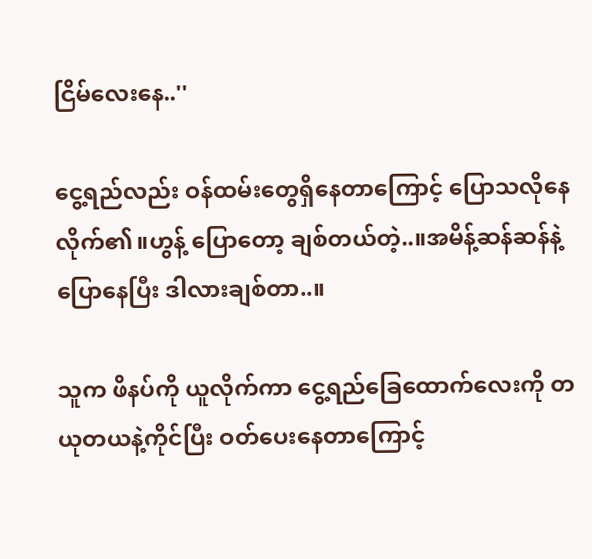ငြိမ်လေးနေ..''

ငွေ့ရည်လည်း ဝန်ထမ်းတွေရှိနေတာကြောင့် ပြောသလိုနေလိုက်၏။ဟွန့် ပြောတော့ ချစ်တယ်တဲ့..။အမိန့်ဆန်ဆန်နဲ့ ပြောနေပြီး ဒါလားချစ်တာ..။

သူက ဖိနပ်ကို ယူလိုက်ကာ ငွေ့ရည်ခြေထောက်လေးကို တယုတယနဲ့ကိုင်ပြီး ဝတ်ပေးနေတာကြောင့်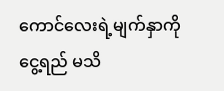ကောင်လေးရဲ့မျက်နှာကို ငွေ့ရည် မသိ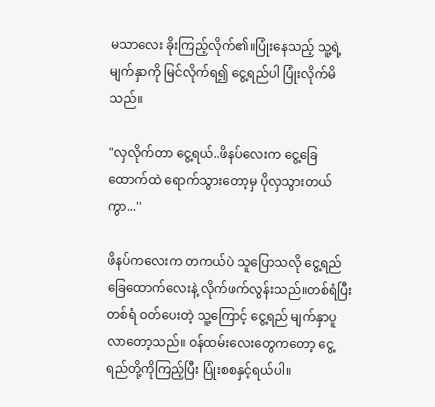မသာလေး ခိုးကြည့်လိုက်၏။ပြုံးနေသည့် သူ့ရဲ့ မျက်နှာကို မြင်လိုက်ရ၍ ငွေ့ရည်ပါ ပြုံးလိုက်မိသည်။

"လှလိုက်တာ ငွေ့ရယ်..ဖိနပ်လေးက ငွေ့ခြေထောက်ထဲ ရောက်သွားတော့မှ ပိုလှသွားတယ်ကွာ...''

ဖိနပ်ကလေးက တကယ်ပဲ သူပြောသလို ငွေ့ရည် ခြေထောက်လေးနဲ့ လိုက်ဖက်လွန်းသည်။တစ်ရံပြီးတစ်ရံ ဝတ်ပေးတဲ့ သူ့ကြောင့် ငွေ့ရည် မျက်နှာပူလာတော့သည်။ ဝန်ထမ်းလေးတွေကတော့ ငွေ့ရည်တို့ကိုကြည့်ပြီး ပြုံးစစနှင့်ရယ်ပါ။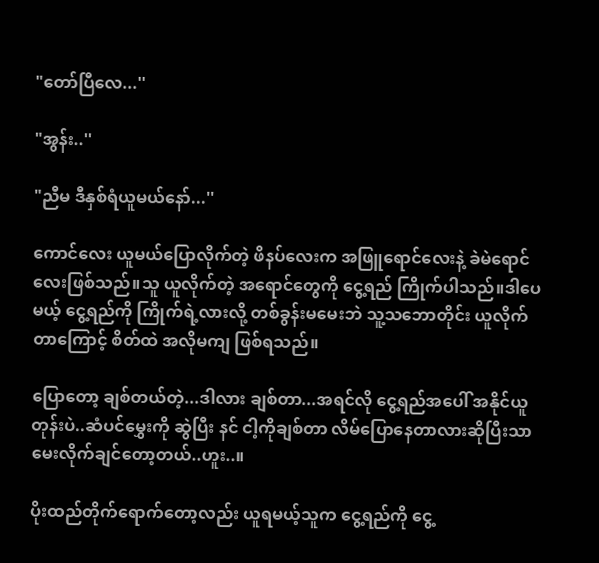"တော်ပြီလေ...''

"အွန်း..''

"ညီမ ဒီနှစ်ရံယူမယ်နော်...''

ကောင်လေး ယူမယ်ပြောလိုက်တဲ့ ဖိနပ်လေးက အဖြူရောင်လေးနဲ့ ခဲမဲရောင်လေးဖြစ်သည်။သူ ယူလိုက်တဲ့ အရောင်တွေကို ငွေ့ရည် ကြိုက်ပါသည်။ဒါပေမယ့် ငွေ့ရည်ကို ကြိုက်ရဲ့လားလို့ တစ်ခွန်းမမေးဘဲ သူ့သဘောတိုင်း ယူလိုက်တာကြောင့် စိတ်ထဲ အလိုမကျ ဖြစ်ရသည်။

ပြောတော့ ချစ်တယ်တဲ့...ဒါလား ချစ်တာ...အရင်လို ငွေ့ရည်အပေါ် အနိုင်ယူတုန်းပဲ..ဆံပင်မွှေးကို ဆွဲပြီး နင် ငါ့ကိုချစ်တာ လိမ်ပြောနေတာလားဆိုပြီးသာ မေးလိုက်ချင်တော့တယ်..ဟူး..။

ပိုးထည်တိုက်ရောက်တော့လည်း ယူရမယ့်သူက ငွေ့ရည်ကို ငွေ့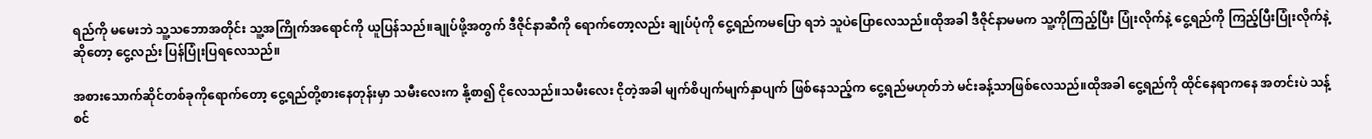ရည်ကို မမေးဘဲ သူ့သဘောအတိုင်း သူ့အကြိုက်အရောင်ကို ယူပြန်သည်။ချုပ်ဖို့အတွက် ဒီဇိုင်နာဆီကို ရောက်တော့လည်း ချုပ်ပုံကို ငွေ့ရည်ကမပြော ရဘဲ သူပဲပြောလေသည်။ထိုအခါ ဒီဇိုင်နာမမက သူ့ကိုကြည့်ပြီး ပြုံးလိုက်နဲ့ ငွေ့ရည်ကို ကြည့်ပြီးပြုံးလိုက်နဲ့ဆိုတော့ ငွေ့လည်း ပြန်ပြုံးပြရလေသည်။

အစားသောက်ဆိုင်တစ်ခုကိုရောက်တော့ ငွေ့ရည်တို့စားနေတုန်းမှာ သမီးလေးက နို့စာ၍ ငိုလေသည်။သမီးလေး ငိုတဲ့အခါ မျက်စိပျက်မျက်နှာပျက် ဖြစ်နေသည့်က ငွေ့ရည်မဟုတ်ဘဲ မင်းခန့်သာဖြစ်လေသည်။ထိုအခါ ငွေ့ရည်ကို ထိုင်နေရာကနေ အတင်းပဲ သန့်စင်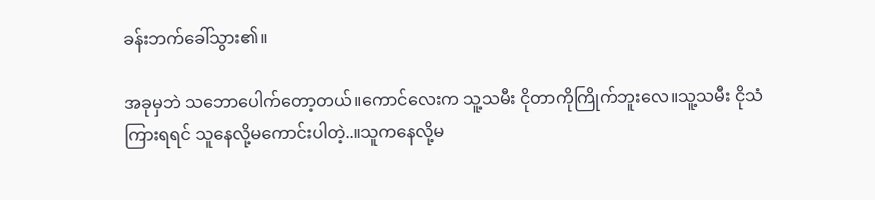ခန်းဘက်ခေါ်သွား၏။

အခုမှဘဲ သဘောပေါက်တော့တယ်။ကောင်လေးက သူ့သမီး ငိုတာကိုကြိုက်ဘူးလေ။သူ့သမီး ငိုသံကြားရရင် သူနေလို့မကောင်းပါတဲ့..။သူကနေလို့မ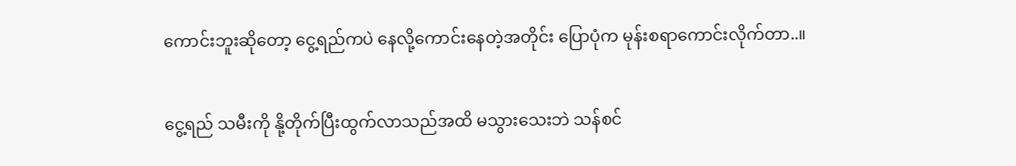ကောင်းဘူးဆိုတော့ ငွေ့ရည်ကပဲ နေလို့ကောင်းနေတဲ့အတိုင်း ပြောပုံက မုန်းစရာကောင်းလိုက်တာ..။

ငွေ့ရည် သမီးကို နို့တိုက်ပြီးထွက်လာသည်အထိ မသွားသေးဘဲ သန်စင်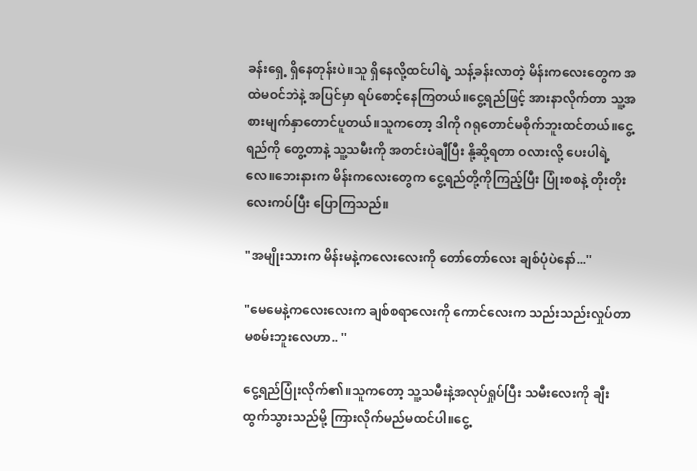ခန်းရှေ့ ရှိနေတုန်းပဲ။သူ ရှိနေလို့ထင်ပါရဲ့ သန့်ခန်းလာတဲ့ မိန်းကလေးတွေက အထဲမဝင်ဘဲနဲ့ အပြင်မှာ ရပ်စောင့်နေကြတယ်။ငွေ့ရည်ဖြင့် အားနာလိုက်တာ သူ့အစားမျက်နှာတောင်ပူတယ်။သူကတော့ ဒါကို ဂရုတောင်မစိုက်ဘူးထင်တယ်။ငွေ့ရည်ကို တွေ့တာနဲ့ သူ့သမီးကို အတင်းပဲချီပြီး နို့ဆို့ရတာ ဝလားလို့ ပေးပါရဲ့လေ။ဘေးနားက မိန်းကလေးတွေက ငွေ့ရည်တို့ကိုကြည့်ပြီး ပြုံးစစနဲ့ တိုးတိုးလေးကပ်ပြီး ပြောကြသည်။

"အမျိုးသားက မိန်းမနဲ့ကလေးလေးကို တော်တော်လေး ချစ်ပုံပဲနော်...''

"မေမေနဲ့ကလေးလေးက ချစ်စရာလေးကို ကောင်လေးက သည်းသည်းလှုပ်တာ မစမ်းဘူးလေဟာ.. ''

ငွေ့ရည်ပြုံးလိုက်၏။သူကတော့ သူ့သမီးနဲ့အလုပ်ရှုပ်ပြီး သမီးလေးကို ချီးထွက်သွားသည်မို့ ကြားလိုက်မည်မထင်ပါ။ငွေ့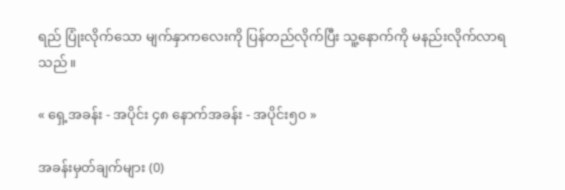ရည် ပြုံးလိုက်သော မျက်နှာကလေးကို ပြန်တည်လိုက်ပြီး သူ့နောက်ကို မနည်းလိုက်လာရသည်။

« ရှေ့အခန်း - အပိုင်း ၄၈ နောက်အခန်း - အပိုင်း၅၀ »

အခန်းမှတ်ချက်များ (0)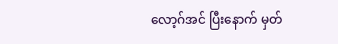လော့ဂ်အင် ပြီးနောက် မှတ်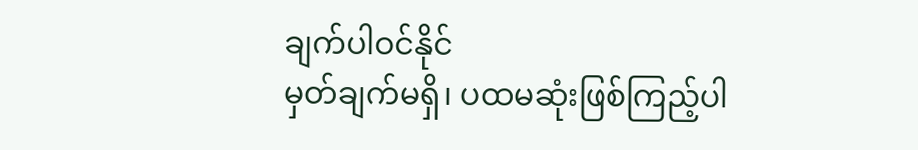ချက်ပါဝင်နိုင်
မှတ်ချက်မရှိ၊ ပထမဆုံးဖြစ်ကြည့်ပါ